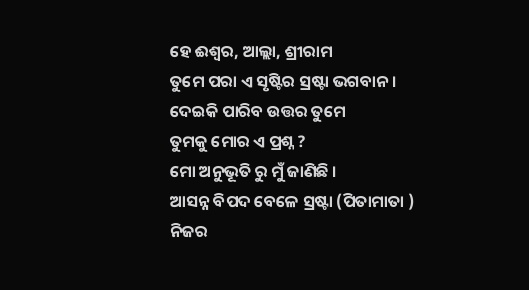ହେ ଈଶ୍ୱର, ଆଲ୍ଲା, ଶ୍ରୀରାମ
ତୁମେ ପରା ଏ ସୃଷ୍ଟିର ସ୍ରଷ୍ଟା ଭଗବାନ ।
ଦେଇକି ପାରିବ ଉତ୍ତର ତୁମେ
ତୁମକୁ ମୋର ଏ ପ୍ରଶ୍ନ ?
ମୋ ଅନୁଭୂତି ରୁ ମୁଁ ଜାଣିଛି ।
ଆସନ୍ନ ବିପଦ ବେଳେ ସ୍ରଷ୍ଟା (ପିତାମାତା )
ନିଜର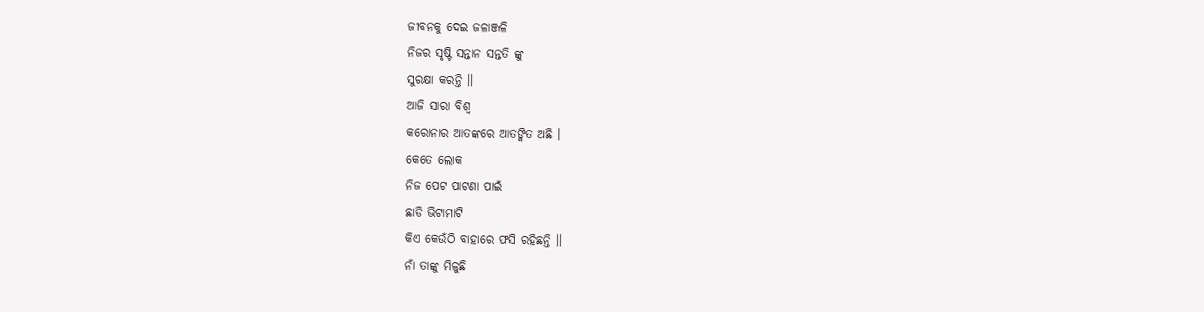ଜୀବନକୁ ଦେଇ ଜଳାଞ୍ଜଳି
ନିଜର ସୃଷ୍ଟି ସନ୍ତାନ ସନ୍ତତି ଙ୍କୁ
ସୁରକ୍ଷା କରନ୍ତି ।।
ଆଜି ସାରା ବିଶ୍ୱ
କରୋନାର ଆତଙ୍କରେ ଆତଙ୍କିତ ଅଛି ।
କେତେ ଲୋକ
ନିଜ ପେଟ ପାଟଣା ପାଇଁ
ଛାଡି ଭିଟାମାଟି
କିଏ କେଉଁଠି ବାହାରେ ଫସି ରହିଛନ୍ତି ।।
ନାଁ ତାଙ୍କୁ ମିଳୁଛି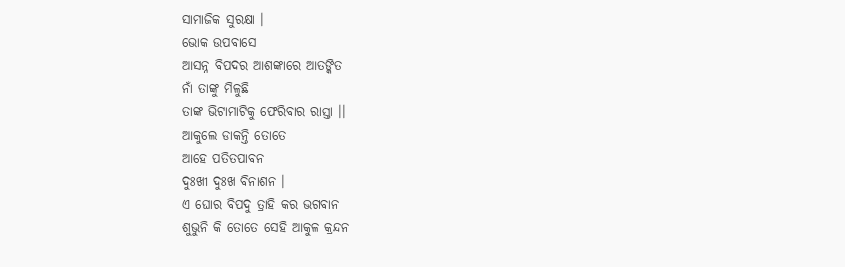ସାମାଜିକ ସୁରକ୍ଷା ।
ଭୋକ ଉପବାସେ
ଆସନ୍ନ ବିପଦର ଆଶଙ୍କାରେ ଆତଙ୍କିତ
ନାଁ ତାଙ୍କୁ ମିଳୁଛି
ତାଙ୍କ ଭିଟାମାଟିକୁ ଫେରିବାର ରାସ୍ତା ।।
ଆକୁଲେ ଡାକନ୍ତି ତୋତେ
ଆହେ ପତିତପାବନ
ଦୁଃଖୀ ଦୁଃଖ ବିନାଶନ ।
ଏ ଘୋର ବିପଦୁ ତ୍ରାହି କର ଭଗବାନ
ଶୁଭୁନି କି ତୋତେ ସେହି ଆକୁଳ କ୍ରନ୍ଦନ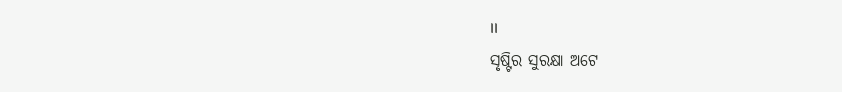।।
ସୃଷ୍ଟିର ସୁରକ୍ଷା ଅଟେ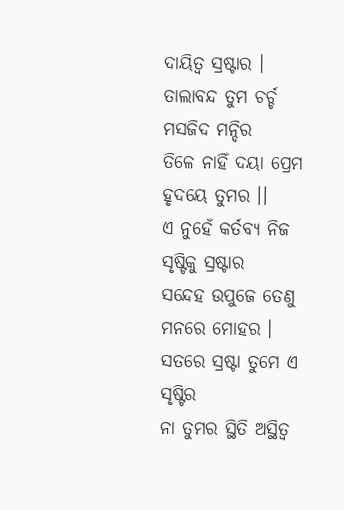ଦାୟିତ୍ୱ ସ୍ରଷ୍ଟାର ।
ତାଲାବନ୍ଦ ତୁମ ଚର୍ଚ୍ଚ
ମସଜିଦ ମନ୍ଦିର
ତିଳେ ନାହିଁ ଦୟା ପ୍ରେମ
ହୃଦୟେ ତୁମର ।।
ଏ ନୁହେଁ କର୍ତବ୍ୟ ନିଜ ସୃଷ୍ଟିକୁ ସ୍ରଷ୍ଟାର
ସନ୍ଦେହ ଉପୁଜେ ତେଣୁ
ମନରେ ମୋହର ।
ସତରେ ସ୍ରଷ୍ଟା ତୁମେ ଏ ସୃଷ୍ଟିର
ନା ତୁମର ସ୍ଥିତି ଅସ୍ଥିତ୍ୱ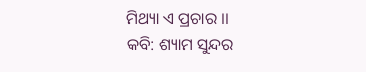ମିଥ୍ୟା ଏ ପ୍ରଚାର ।।
କବି: ଶ୍ୟାମ ସୁନ୍ଦର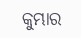କୁମ୍ଭାର